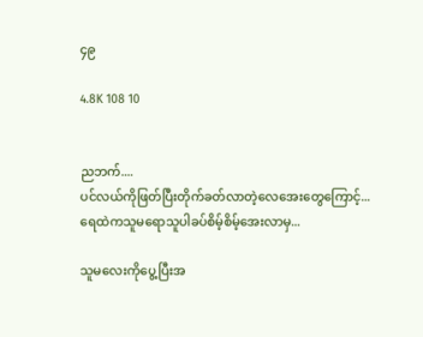၄၉

4.8K 108 10


ညဘက်....
ပင်လယ်ကိုဖြတ်ပြီးတိုက်ခတ်လာတဲ့လေအေးတွေကြောင့်...
ရေထဲကသူမရောသူပါခပ်စိမ့်စိမ့်အေးလာမှ...

သူမလေးကိုပွေ့ပြီးအ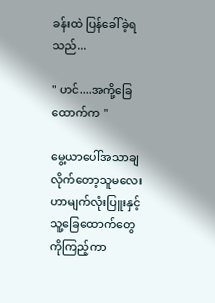ခန်းထဲ ပြန်ခေါ်ခဲ့ရသည်...

" ဟင်....အကို့ခြေထောက်က "

မွေ့ယာပေါ်အသာချလိုက်တော့သူမလေးဟာမျက်လုံးပြူးနှင့်သူ့ခြေထောက်တွေကိုကြည့်ကာ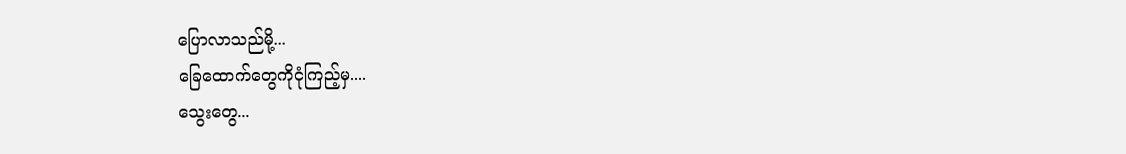ပြောလာသည်မို့...
ခြေထောက်တွေကိုငုံကြည့်မှ....
သွေးတွေ...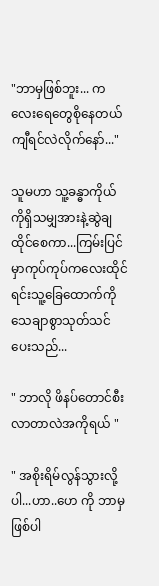"ဘာမှဖြစ်ဘူး... ကလေးရေတွေစိုနေတယ်ကျီရင်လဲလိုက်နော်..."

သူမဟာ သူ့ခန္ဓာကိုယ်ကိုရှိသမျှအားနဲ့ဆွဲချထိုင်စေကာ...ကြမ်းပြင်မှာကုပ်ကုပ်ကလေးထိုင်ရင်းသူ့ခြေထောက်ကိုသေချာစွာသုတ်သင်ပေးသည်...

" ဘာလို ဖိနပ်တောင်စီးလာတာလဲအကိုရယ် "

" အစိုးရိမ်လွန်သွားလို့ပါ...ဟာ..ဟေ ကို ဘာမှဖြစ်ပါ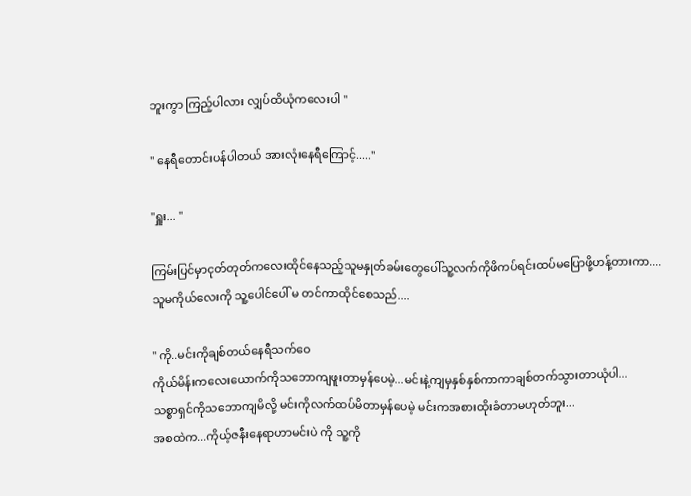ဘူးကွာ ကြည့်ပါလား လျှပ်ထိယုံကလေးပါ "

" နေရီတောင်းပန်ပါတယ် အားလုံးနေရီကြောင့်....."

"ရှူး... "

ကြမ်းပြင်မှာငုတ်တုတ်ကလေးထိုင်နေသည့်သူမနှုတ်ခမ်းတွေပေါ်သူ့လက်ကိုဖိကပ်ရင်းထပ်မပြောဖို့ဟန့်တားကာ....
သူမကိုယ်လေးကို သူ့ပေါင်ပေါ် မ တင်ကာထိုင်စေသည်....

" ကို..မင်းကိုချစ်တယ်နေရီသက်ဝေ
ကိုယ်မိန်းကလေးယောက်ကိုသဘောကျဖူးတာမှန်ပေမဲ့...မင်းနဲ့ကျမှနှစ်နှစ်ကာကာချစ်တက်သွားတာယုံပါ...
သစ္စာရှင်ကိုသဘောကျမိလို့ မင်းကိုလက်ထပ်မိတာမှန်ပေမဲ့ မင်းကအစားထိုးခံတာမဟုတ်ဘူး...
အစထဲက...ကိုယ့်ဇနီးနေရာဟာမင်းပဲ ကို သူ့ကို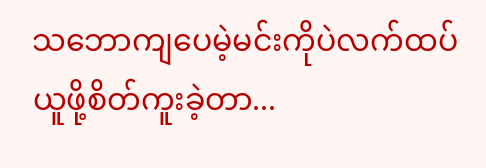သဘောကျပေမဲ့မင်းကိုပဲလက်ထပ်ယူဖို့စိတ်ကူးခဲ့တာ...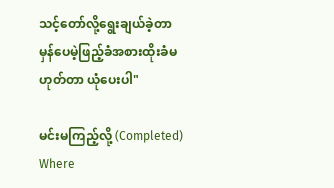သင့်တော်လို့ရွေးချယ်ခဲ့တာမှန်ပေမဲ့ဖြည့်ခံအစားထိုးခံမဟုတ်တာ ယုံပေးပါ"

မင်းမကြည့်လို့ (Completed) Where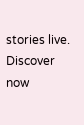stories live. Discover now